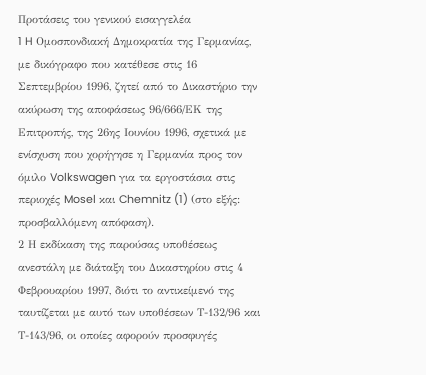Προτάσεις του γενικού εισαγγελέα
1 H Ομοσπονδιακή Δημοκρατία της Γερμανίας, με δικόγραφο που κατέθεσε στις 16 Σεπτεμβρίου 1996, ζητεί από το Δικαστήριο την ακύρωση της αποφάσεως 96/666/ΕΚ της Επιτροπής, της 26ης Ιουνίου 1996, σχετικά με ενίσχυση που χορήγησε η Γερμανία προς τον όμιλο Volkswagen για τα εργοστάσια στις περιοχές Mosel και Chemnitz (1) (στο εξής: προσβαλλόμενη απόφαση).
2 Η εκδίκαση της παρούσας υποθέσεως ανεστάλη με διάταξη του Δικαστηρίου στις 4 Φεβρουαρίου 1997, διότι το αντικείμενό της ταυτίζεται με αυτό των υποθέσεων Τ-132/96 και Τ-143/96, οι οποίες αφορούν προσφυγές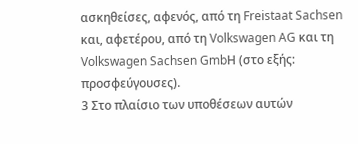ασκηθείσες, αφενός, από τη Freistaat Sachsen και, αφετέρου, από τη Volkswagen AG και τη Volkswagen Sachsen GmbΗ (στο εξής: προσφεύγουσες).
3 Στο πλαίσιο των υποθέσεων αυτών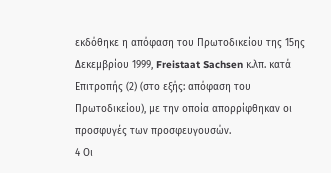εκδόθηκε η απόφαση του Πρωτοδικείου της 15ης Δεκεμβρίου 1999, Freistaat Sachsen κ.λπ. κατά Επιτροπής (2) (στο εξής: απόφαση του Πρωτοδικείου), με την οποία απορρίφθηκαν οι προσφυγές των προσφευγουσών.
4 Οι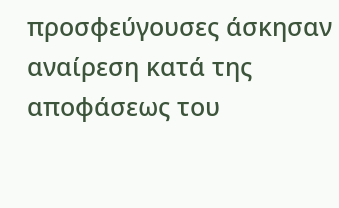προσφεύγουσες άσκησαν αναίρεση κατά της αποφάσεως του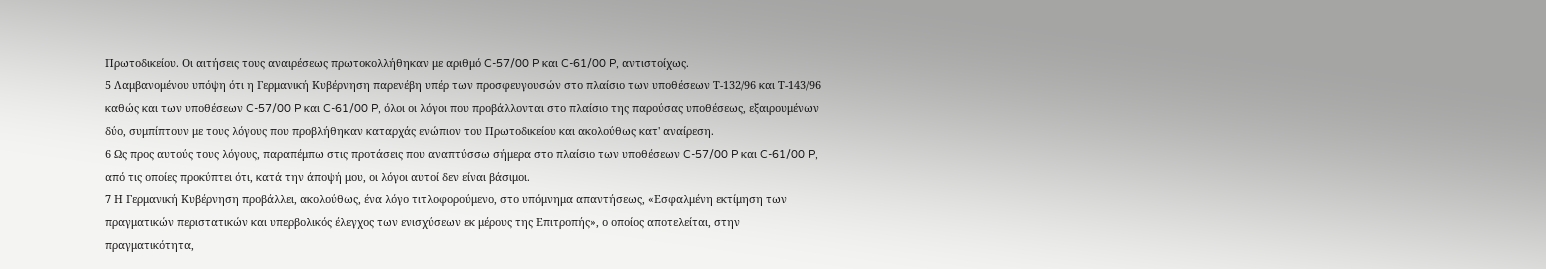Πρωτοδικείου. Οι αιτήσεις τους αναιρέσεως πρωτοκολλήθηκαν με αριθμό C-57/00 P και C-61/00 P, αντιστοίχως.
5 Λαμβανομένου υπόψη ότι η Γερμανική Κυβέρνηση παρενέβη υπέρ των προσφευγουσών στο πλαίσιο των υποθέσεων Τ-132/96 και Τ-143/96 καθώς και των υποθέσεων C-57/00 P και C-61/00 P, όλοι οι λόγοι που προβάλλονται στο πλαίσιο της παρούσας υποθέσεως, εξαιρουμένων δύο, συμπίπτουν με τους λόγους που προβλήθηκαν καταρχάς ενώπιον του Πρωτοδικείου και ακολούθως κατ' αναίρεση.
6 Ως προς αυτούς τους λόγους, παραπέμπω στις προτάσεις που αναπτύσσω σήμερα στο πλαίσιο των υποθέσεων C-57/00 P και C-61/00 P, από τις οποίες προκύπτει ότι, κατά την άποψή μου, οι λόγοι αυτοί δεν είναι βάσιμοι.
7 Η Γερμανική Κυβέρνηση προβάλλει, ακολούθως, ένα λόγο τιτλοφορούμενο, στο υπόμνημα απαντήσεως, «Εσφαλμένη εκτίμηση των πραγματικών περιστατικών και υπερβολικός έλεγχος των ενισχύσεων εκ μέρους της Επιτροπής», ο οποίος αποτελείται, στην πραγματικότητα,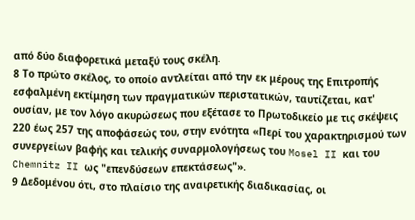από δύο διαφορετικά μεταξύ τους σκέλη.
8 Το πρώτο σκέλος, το οποίο αντλείται από την εκ μέρους της Επιτροπής εσφαλμένη εκτίμηση των πραγματικών περιστατικών, ταυτίζεται, κατ' ουσίαν, με τον λόγο ακυρώσεως που εξέτασε το Πρωτοδικείο με τις σκέψεις 220 έως 257 της αποφάσεώς του, στην ενότητα «Περί του χαρακτηρισμού των συνεργείων βαφής και τελικής συναρμολογήσεως του Mosel II και του Chemnitz II ως "επενδύσεων επεκτάσεως"».
9 Δεδομένου ότι, στο πλαίσιο της αναιρετικής διαδικασίας, οι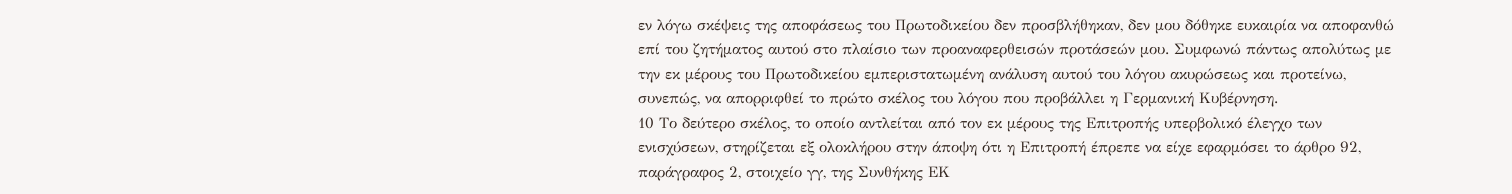εν λόγω σκέψεις της αποφάσεως του Πρωτοδικείου δεν προσβλήθηκαν, δεν μου δόθηκε ευκαιρία να αποφανθώ επί του ζητήματος αυτού στο πλαίσιο των προαναφερθεισών προτάσεών μου. Συμφωνώ πάντως απολύτως με την εκ μέρους του Πρωτοδικείου εμπεριστατωμένη ανάλυση αυτού του λόγου ακυρώσεως και προτείνω, συνεπώς, να απορριφθεί το πρώτο σκέλος του λόγου που προβάλλει η Γερμανική Κυβέρνηση.
10 Το δεύτερο σκέλος, το οποίο αντλείται από τον εκ μέρους της Επιτροπής υπερβολικό έλεγχο των ενισχύσεων, στηρίζεται εξ ολοκλήρου στην άποψη ότι η Επιτροπή έπρεπε να είχε εφαρμόσει το άρθρο 92, παράγραφος 2, στοιχείο γγ, της Συνθήκης ΕΚ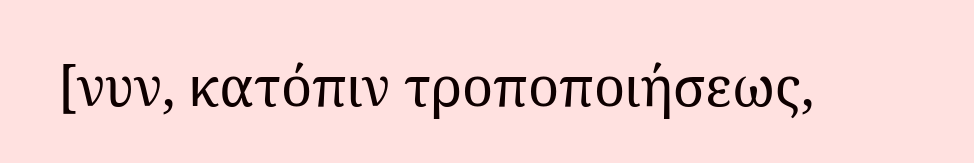[νυν, κατόπιν τροποποιήσεως,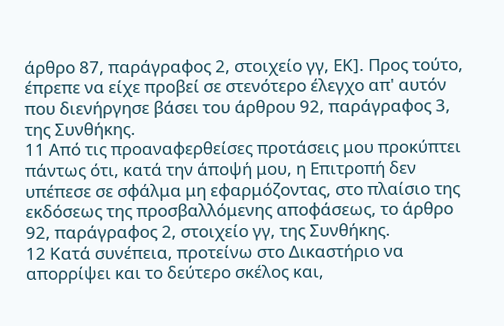άρθρο 87, παράγραφος 2, στοιχείο γγ, ΕΚ]. Προς τούτο, έπρεπε να είχε προβεί σε στενότερο έλεγχο απ' αυτόν που διενήργησε βάσει του άρθρου 92, παράγραφος 3, της Συνθήκης.
11 Από τις προαναφερθείσες προτάσεις μου προκύπτει πάντως ότι, κατά την άποψή μου, η Επιτροπή δεν υπέπεσε σε σφάλμα μη εφαρμόζοντας, στο πλαίσιο της εκδόσεως της προσβαλλόμενης αποφάσεως, το άρθρο 92, παράγραφος 2, στοιχείο γγ, της Συνθήκης.
12 Κατά συνέπεια, προτείνω στο Δικαστήριο να απορρίψει και το δεύτερο σκέλος και,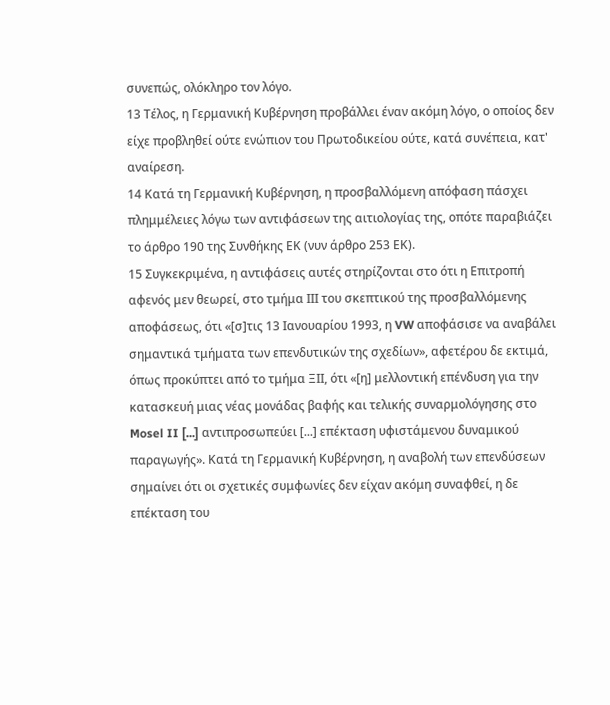συνεπώς, ολόκληρο τον λόγο.
13 Τέλος, η Γερμανική Κυβέρνηση προβάλλει έναν ακόμη λόγο, ο οποίος δεν είχε προβληθεί ούτε ενώπιον του Πρωτοδικείου ούτε, κατά συνέπεια, κατ' αναίρεση.
14 Κατά τη Γερμανική Κυβέρνηση, η προσβαλλόμενη απόφαση πάσχει πλημμέλειες λόγω των αντιφάσεων της αιτιολογίας της, οπότε παραβιάζει το άρθρο 190 της Συνθήκης ΕΚ (νυν άρθρο 253 ΕΚ).
15 Συγκεκριμένα, η αντιφάσεις αυτές στηρίζονται στο ότι η Επιτροπή αφενός μεν θεωρεί, στο τμήμα ΙΙΙ του σκεπτικού της προσβαλλόμενης αποφάσεως, ότι «[σ]τις 13 Ιανουαρίου 1993, η VW αποφάσισε να αναβάλει σημαντικά τμήματα των επενδυτικών της σχεδίων», αφετέρου δε εκτιμά, όπως προκύπτει από το τμήμα ΞΙΙ, ότι «[η] μελλοντική επένδυση για την κατασκευή μιας νέας μονάδας βαφής και τελικής συναρμολόγησης στο Mosel II [...] αντιπροσωπεύει [...] επέκταση υφιστάμενου δυναμικού παραγωγής». Κατά τη Γερμανική Κυβέρνηση, η αναβολή των επενδύσεων σημαίνει ότι οι σχετικές συμφωνίες δεν είχαν ακόμη συναφθεί, η δε επέκταση του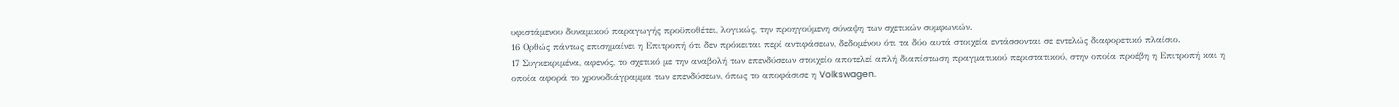υφιστάμενου δυναμικού παραγωγής προϋποθέτει, λογικώς, την προηγούμενη σύναψη των σχετικών συμφωνιών.
16 Ορθώς πάντως επισημαίνει η Επιτροπή ότι δεν πρόκειται περί αντιφάσεων, δεδομένου ότι τα δύο αυτά στοιχεία εντάσσονται σε εντελώς διαφορετικό πλαίσιο.
17 Συγκεκριμένα, αφενός, το σχετικό με την αναβολή των επενδύσεων στοιχείο αποτελεί απλή διαπίστωση πραγματικού περιστατικού, στην οποία προέβη η Επιτροπή και η οποία αφορά το χρονοδιάγραμμα των επενδύσεων, όπως το αποφάσισε η Volkswagen.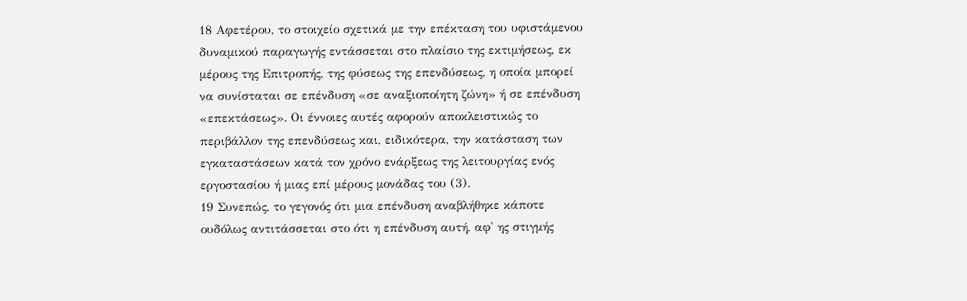18 Αφετέρου, το στοιχείο σχετικά με την επέκταση του υφιστάμενου δυναμικού παραγωγής εντάσσεται στο πλαίσιο της εκτιμήσεως, εκ μέρους της Επιτροπής, της φύσεως της επενδύσεως, η οποία μπορεί να συνίσταται σε επένδυση «σε αναξιοποίητη ζώνη» ή σε επένδυση «επεκτάσεως». Οι έννοιες αυτές αφορούν αποκλειστικώς το περιβάλλον της επενδύσεως και, ειδικότερα, την κατάσταση των εγκαταστάσεων κατά τον χρόνο ενάρξεως της λειτουργίας ενός εργοστασίου ή μιας επί μέρους μονάδας του (3).
19 Συνεπώς, το γεγονός ότι μια επένδυση αναβλήθηκε κάποτε ουδόλως αντιτάσσεται στο ότι η επένδυση αυτή, αφ' ης στιγμής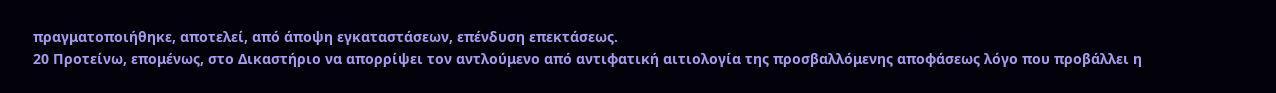πραγματοποιήθηκε, αποτελεί, από άποψη εγκαταστάσεων, επένδυση επεκτάσεως.
20 Προτείνω, επομένως, στο Δικαστήριο να απορρίψει τον αντλούμενο από αντιφατική αιτιολογία της προσβαλλόμενης αποφάσεως λόγο που προβάλλει η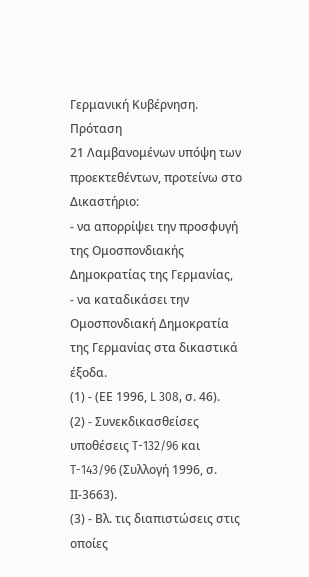Γερμανική Κυβέρνηση.
Πρόταση
21 Λαμβανομένων υπόψη των προεκτεθέντων, προτείνω στο Δικαστήριο:
- να απορρίψει την προσφυγή της Ομοσπονδιακής Δημοκρατίας της Γερμανίας,
- να καταδικάσει την Ομοσπονδιακή Δημοκρατία της Γερμανίας στα δικαστικά έξοδα.
(1) - (ΕΕ 1996, L 308, σ. 46).
(2) - Συνεκδικασθείσες υποθέσεις T-132/96 και T-143/96 (Συλλογή 1996, σ. ΙΙ-3663).
(3) - Βλ. τις διαπιστώσεις στις οποίες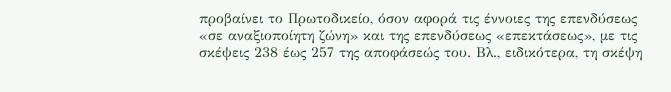προβαίνει το Πρωτοδικείο, όσον αφορά τις έννοιες της επενδύσεως «σε αναξιοποίητη ζώνη» και της επενδύσεως «επεκτάσεως», με τις σκέψεις 238 έως 257 της αποφάσεώς του. Βλ., ειδικότερα, τη σκέψη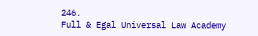246.
Full & Egal Universal Law Academy